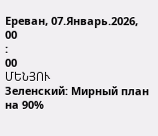Ереван, 07.Январь.2026,
00
:
00
ՄԵՆՅՈՒ
Зеленский: Мирный план на 90%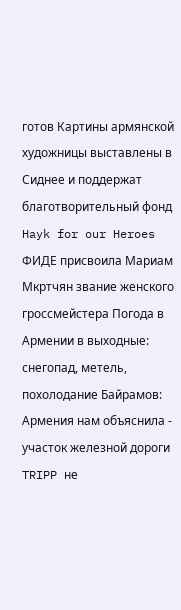готов Картины армянской художницы выставлены в Сиднее и поддержат благотворительный фонд Hayk for our Heroes ФИДЕ присвоила Мариам Мкртчян звание женского гроссмейстера Погода в Армении в выходные: снегопад, метель, похолодание Байрамов: Армения нам объяснила - участок железной дороги TRIPP не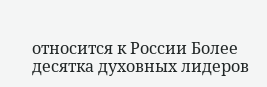относится к России Более десятка духовных лидеров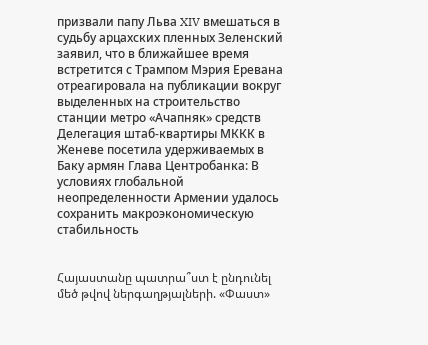призвали папу Льва XIV вмешаться в судьбу арцахских пленных Зеленский заявил, что в ближайшее время встретится с Трампом Мэрия Еревана отреагировала на публикации вокруг выделенных на строительство станции метро «Ачапняк» средств Делегация штаб-квартиры МККК в Женеве посетила удерживаемых в Баку армян Глава Центробанка: В условиях глобальной неопределенности Армении удалось сохранить макроэкономическую стабильность


Հայաստանը պատրա՞ստ է ընդունել մեծ թվով ներգաղթյալների. «Փաստ»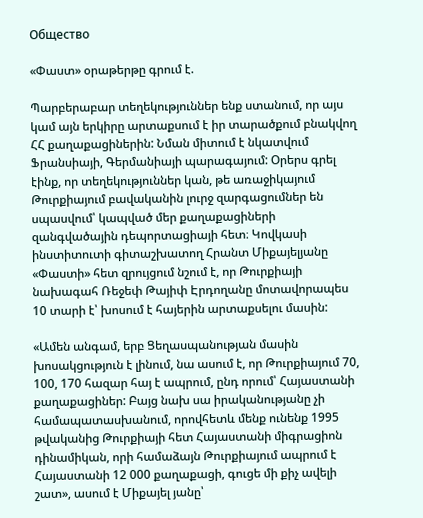Общество

«Փաստ» օրաթերթը գրում է.

Պարբերաբար տեղեկություններ ենք ստանում, որ այս կամ այն երկիրը արտաքսում է իր տարածքում բնակվող ՀՀ քաղաքացիներին: Նման միտում է նկատվում Ֆրանսիայի, Գերմանիայի պարագայում: Օրերս գրել էինք, որ տեղեկություններ կան, թե առաջիկայում Թուրքիայում բավականին լուրջ զարգացումներ են սպասվում՝ կապված մեր քաղաքացիների զանգվածային դեպորտացիայի հետ։ Կովկասի ինստիտուտի գիտաշխատող Հրանտ Միքայելյանը «Փաստի» հետ զրույցում նշում է, որ Թուրքիայի նախագահ Ռեջեփ Թայիփ Էրդողանը մոտավորապես 10 տարի է՝ խոսում է հայերին արտաքսելու մասին:

«Ամեն անգամ, երբ Ցեղասպանության մասին խոսակցություն է լինում, նա ասում է, որ Թուրքիայում 70, 100, 170 հազար հայ է ապրում, ընդ որում՝ Հայաստանի քաղաքացիներ: Բայց նախ սա իրականությանը չի համապատասխանում, որովհետև մենք ունենք 1995 թվականից Թուրքիայի հետ Հայաստանի միգրացիոն դինամիկան, որի համաձայն Թուրքիայում ապրում է Հայաստանի 12 000 քաղաքացի, գուցե մի քիչ ավելի շատ», ասում է Միքայել յանը՝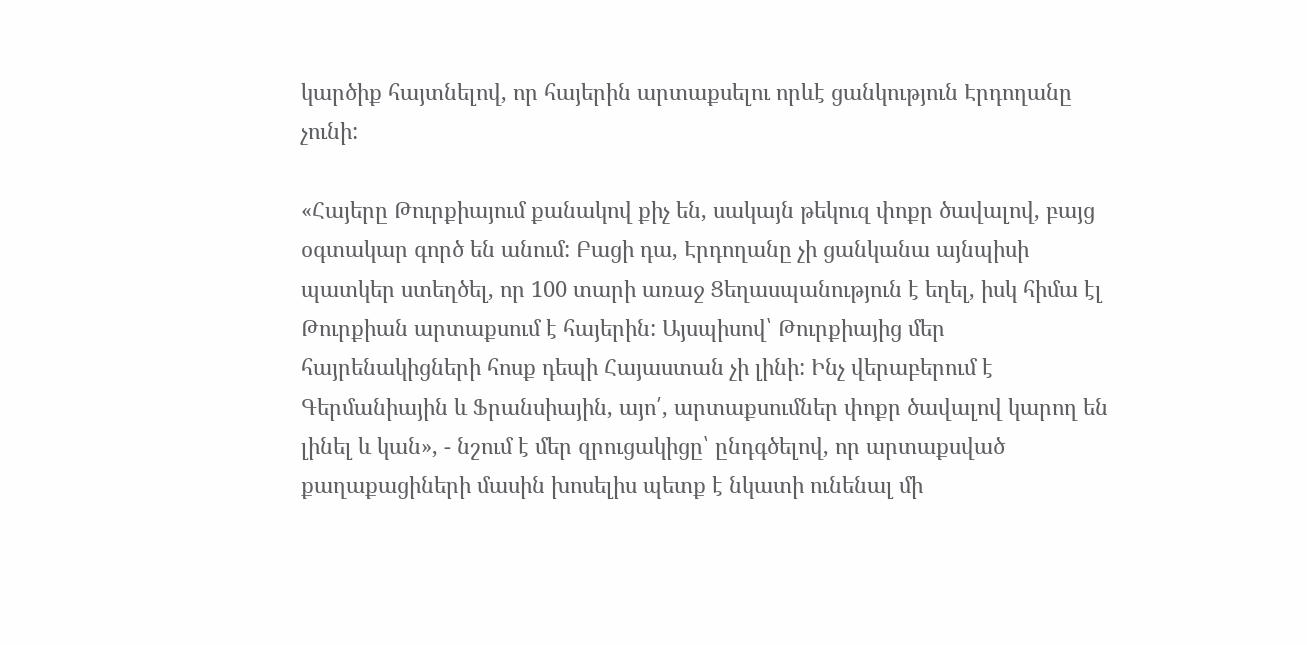կարծիք հայտնելով, որ հայերին արտաքսելու որևէ ցանկություն Էրդողանը չունի:

«Հայերը Թուրքիայում քանակով քիչ են, սակայն թեկուզ փոքր ծավալով, բայց օգտակար գործ են անում: Բացի դա, Էրդողանը չի ցանկանա այնպիսի պատկեր ստեղծել, որ 100 տարի առաջ Ցեղասպանություն է եղել, իսկ հիմա էլ Թուրքիան արտաքսում է հայերին: Այսպիսով՝ Թուրքիայից մեր հայրենակիցների հոսք դեպի Հայաստան չի լինի: Ինչ վերաբերում է Գերմանիային և Ֆրանսիային, այո՛, արտաքսումներ փոքր ծավալով կարող են լինել և կան», - նշում է մեր զրուցակիցը՝ ընդգծելով, որ արտաքսված քաղաքացիների մասին խոսելիս պետք է նկատի ունենալ մի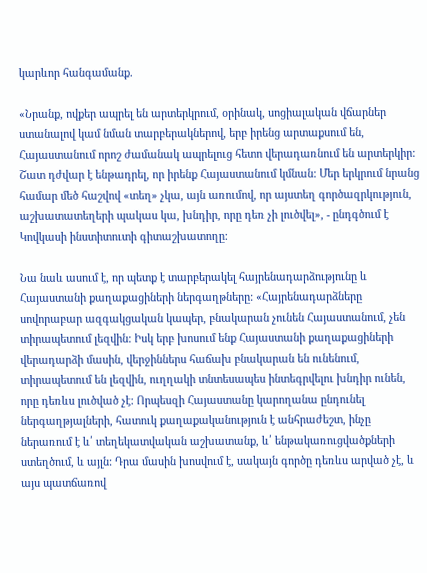կարևոր հանգամանք.

«Նրանք, ովքեր ապրել են արտերկրում, օրինակ, սոցիալական վճարներ ստանալով կամ նման տարբերակներով, երբ իրենց արտաքսում են, Հայաստանում որոշ ժամանակ ապրելուց հետո վերադառնում են արտերկիր: Շատ դժվար է ենթադրել, որ իրենք Հայաստանում կմնան: Մեր երկրում նրանց համար մեծ հաշվով «տեղ» չկա, այն առումով, որ այստեղ գործազրկություն, աշխատատեղերի պակաս կա, խնդիր, որը դեռ չի լուծվել», - ընդգծում է Կովկասի ինստիտուտի գիտաշխատողը:

Նա նաև ասում է, որ պետք է տարբերակել հայրենադարձությունը և Հայաստանի քաղաքացիների ներգաղթները: «Հայրենադարձները սովորաբար ազգակցական կապեր, բնակարան չունեն Հայաստանում, չեն տիրապետում լեզվին: Իսկ երբ խոսում ենք Հայաստանի քաղաքացիների վերադարձի մասին, վերջիններս հաճախ բնակարան են ունենում, տիրապետում են լեզվին, ուղղակի տնտեսապես ինտեգրվելու խնդիր ունեն, որը դեռևս լուծված չէ: Որպեսզի Հայաստանը կարողանա ընդունել ներգաղթյալների, հատուկ քաղաքականություն է անհրաժեշտ, ինչը ներառում է և՛ տեղեկատվական աշխատանք, և՛ ենթակառուցվածքների ստեղծում, և այլն: Դրա մասին խոսվում է, սակայն գործը դեռևս արված չէ, և այս պատճառով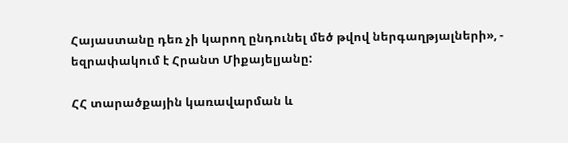Հայաստանը դեռ չի կարող ընդունել մեծ թվով ներգաղթյալների», - եզրափակում է Հրանտ Միքայելյանը:

ՀՀ տարածքային կառավարման և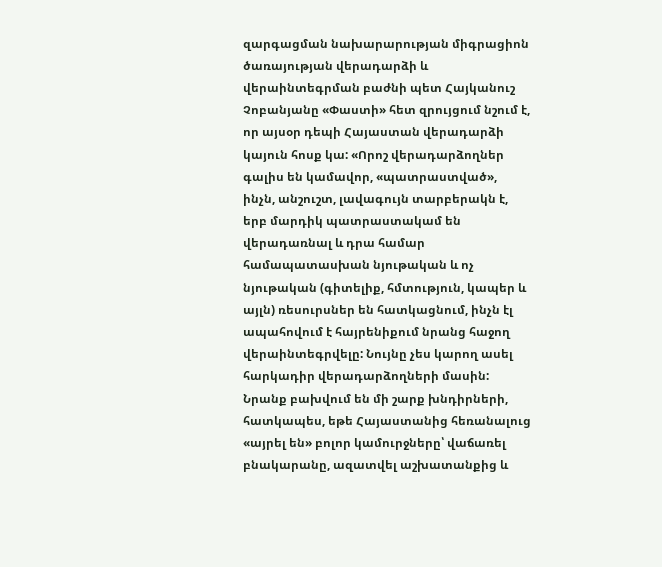զարգացման նախարարության միգրացիոն ծառայության վերադարձի և վերաինտեգրման բաժնի պետ Հայկանուշ Չոբանյանը «Փաստի» հետ զրույցում նշում է, որ այսօր դեպի Հայաստան վերադարձի կայուն հոսք կա: «Որոշ վերադարձողներ գալիս են կամավոր, «պատրաստված», ինչն, անշուշտ, լավագույն տարբերակն է, երբ մարդիկ պատրաստակամ են վերադառնալ և դրա համար համապատասխան նյութական և ոչ նյութական (գիտելիք, հմտություն, կապեր և այլն) ռեսուրսներ են հատկացնում, ինչն էլ ապահովում է հայրենիքում նրանց հաջող վերաինտեգրվելը: Նույնը չես կարող ասել հարկադիր վերադարձողների մասին: Նրանք բախվում են մի շարք խնդիրների, հատկապես, եթե Հայաստանից հեռանալուց «այրել են» բոլոր կամուրջները՝ վաճառել բնակարանը, ազատվել աշխատանքից և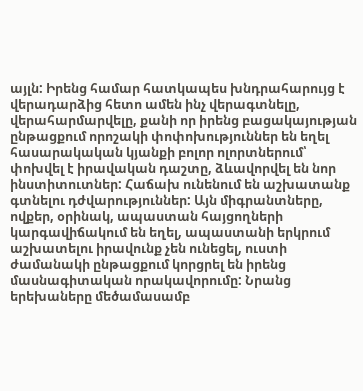այլն: Իրենց համար հատկապես խնդրահարույց է վերադարձից հետո ամեն ինչ վերագտնելը, վերահարմարվելը, քանի որ իրենց բացակայության ընթացքում որոշակի փոփոխություններ են եղել հասարակական կյանքի բոլոր ոլորտներում՝ փոխվել է իրավական դաշտը, ձևավորվել են նոր ինստիտուտներ: Հաճախ ունենում են աշխատանք գտնելու դժվարություններ: Այն միգրանտները, ովքեր, օրինակ, ապաստան հայցողների կարգավիճակում են եղել, ապաստանի երկրում աշխատելու իրավունք չեն ունեցել, ուստի ժամանակի ընթացքում կորցրել են իրենց մասնագիտական որակավորումը: Նրանց երեխաները մեծամասամբ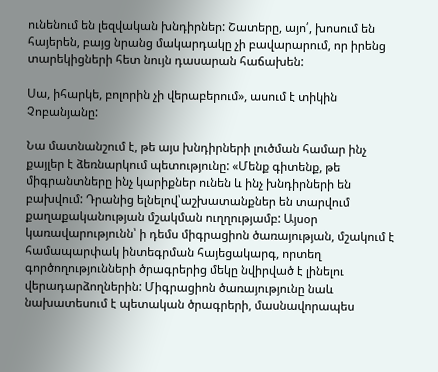ունենում են լեզվական խնդիրներ: Շատերը, այո՛, խոսում են հայերեն, բայց նրանց մակարդակը չի բավարարում, որ իրենց տարեկիցների հետ նույն դասարան հաճախեն:

Սա, իհարկե, բոլորին չի վերաբերում», ասում է տիկին Չոբանյանը:

Նա մատնանշում է, թե այս խնդիրների լուծման համար ինչ քայլեր է ձեռնարկում պետությունը: «Մենք գիտենք, թե միգրանտները ինչ կարիքներ ունեն և ինչ խնդիրների են բախվում: Դրանից ելնելով՝աշխատանքներ են տարվում քաղաքականության մշակման ուղղությամբ: Այսօր կառավարությունն՝ ի դեմս միգրացիոն ծառայության, մշակում է համապարփակ ինտեգրման հայեցակարգ, որտեղ գործողությունների ծրագրերից մեկը նվիրված է լինելու վերադարձողներին: Միգրացիոն ծառայությունը նաև նախատեսում է պետական ծրագրերի, մասնավորապես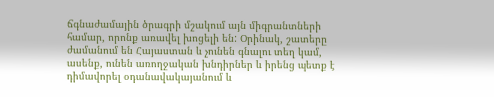ճգնաժամային ծրագրի մշակում այն միգրանտների համար, որոնք առավել խոցելի են: Օրինակ, շատերը ժամանում են Հայաստան և չունեն գնալու տեղ կամ, ասենք, ունեն առողջական խնդիրներ և իրենց պետք է դիմավորել օդանավակայանում և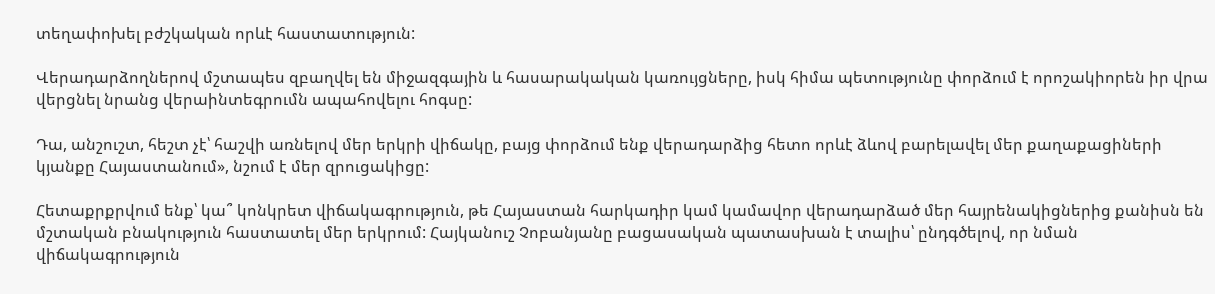տեղափոխել բժշկական որևէ հաստատություն:

Վերադարձողներով մշտապես զբաղվել են միջազգային և հասարակական կառույցները, իսկ հիմա պետությունը փորձում է որոշակիորեն իր վրա վերցնել նրանց վերաինտեգրումն ապահովելու հոգսը:

Դա, անշուշտ, հեշտ չէ՝ հաշվի առնելով մեր երկրի վիճակը, բայց փորձում ենք վերադարձից հետո որևէ ձևով բարելավել մեր քաղաքացիների կյանքը Հայաստանում», նշում է մեր զրուցակիցը:

Հետաքրքրվում ենք՝ կա՞ կոնկրետ վիճակագրություն, թե Հայաստան հարկադիր կամ կամավոր վերադարձած մեր հայրենակիցներից քանիսն են մշտական բնակություն հաստատել մեր երկրում: Հայկանուշ Չոբանյանը բացասական պատասխան է տալիս՝ ընդգծելով, որ նման վիճակագրություն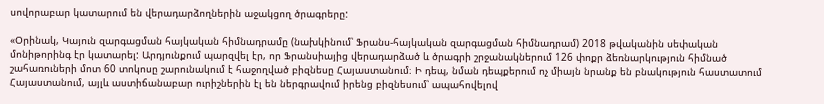սովորաբար կատարում են վերադարձողներին աջակցող ծրագրերը:

«Օրինակ, Կայուն զարգացման հայկական հիմնադրամը (նախկինում՝ Ֆրանս-հայկական զարգացման հիմնադրամ) 2018 թվականին սեփական մոնիթորինգ էր կատարել: Արդյունքում պարզվել էր, որ Ֆրանսիայից վերադարձած և ծրագրի շրջանակներում 126 փոքր ձեռնարկություն հիմնած շահառուների մոտ 60 տոկոսը շարունակում է հաջողված բիզնեսը Հայաստանում։ Ի դեպ, նման դեպքերում ոչ միայն նրանք են բնակություն հաստատում Հայաստանում, այլև աստիճանաբար ուրիշներին էլ են ներգրավում իրենց բիզնեսում՝ ապահովելով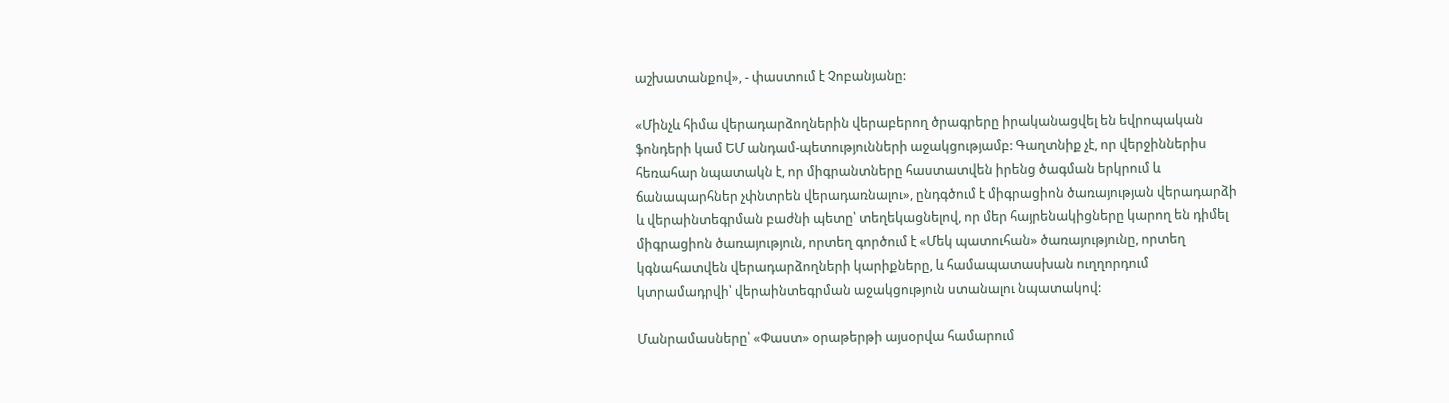աշխատանքով», - փաստում է Չոբանյանը:

«Մինչև հիմա վերադարձողներին վերաբերող ծրագրերը իրականացվել են եվրոպական ֆոնդերի կամ ԵՄ անդամ-պետությունների աջակցությամբ: Գաղտնիք չէ, որ վերջիններիս հեռահար նպատակն է, որ միգրանտները հաստատվեն իրենց ծագման երկրում և ճանապարհներ չփնտրեն վերադառնալու», ընդգծում է միգրացիոն ծառայության վերադարձի և վերաինտեգրման բաժնի պետը՝ տեղեկացնելով, որ մեր հայրենակիցները կարող են դիմել միգրացիոն ծառայություն, որտեղ գործում է «Մեկ պատուհան» ծառայությունը, որտեղ կգնահատվեն վերադարձողների կարիքները, և համապատասխան ուղղորդում կտրամադրվի՝ վերաինտեգրման աջակցություն ստանալու նպատակով:

Մանրամասները՝ «Փաստ» օրաթերթի այսօրվա համարում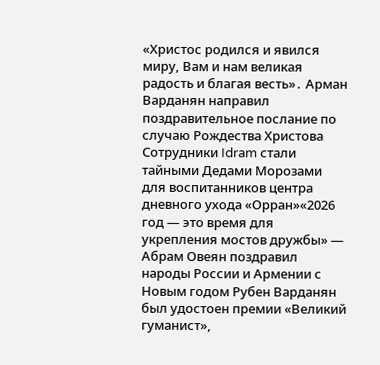«Христос родился и явился миру, Вам и нам великая радость и благая весть»․ Арман Варданян направил поздравительное послание по случаю Рождества Христова Сотрудники Idram стали тайными Дедами Морозами для воспитанников центра дневного ухода «Орран»«2026 год — это время для укрепления мостов дружбы» — Абрам Овеян поздравил народы России и Армении с Новым годом Рубен Варданян был удостоен премии «Великий гуманист»,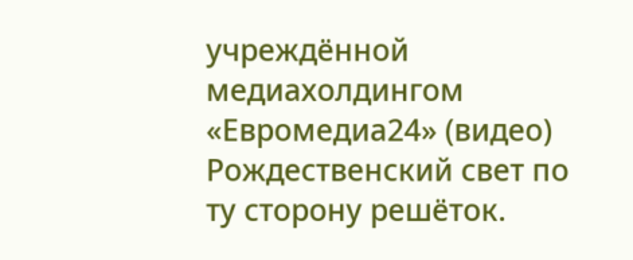учреждённой медиахолдингом «Евромедиа24» (видео) Рождественский свет по ту сторону решёток.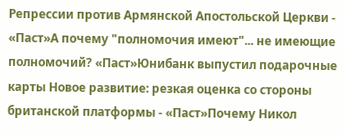Репрессии против Армянской Апостольской Церкви - «Паст»А почему "полномочия имеют"... не имеющие полномочий? «Паст»Юнибанк выпустил подарочные карты Новое развитие: резкая оценка со стороны британской платформы - «Паст»Почему Никол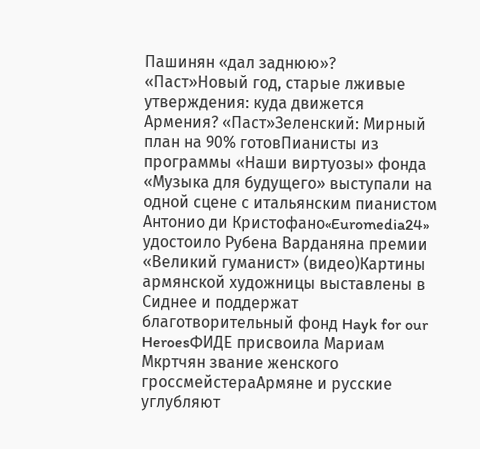Пашинян «дал заднюю»? «Паст»Новый год, старые лживые утверждения: куда движется Армения? «Паст»Зеленский: Мирный план на 90% готовПианисты из программы «Наши виртуозы» фонда «Музыка для будущего» выступали на одной сцене с итальянским пианистом Антонио ди Кристофано«Euromedia24» удостоило Рубена Варданяна премии «Великий гуманист» (видео)Картины армянской художницы выставлены в Сиднее и поддержат благотворительный фонд Hayk for our HeroesФИДЕ присвоила Мариам Мкртчян звание женского гроссмейстераАрмяне и русские углубляют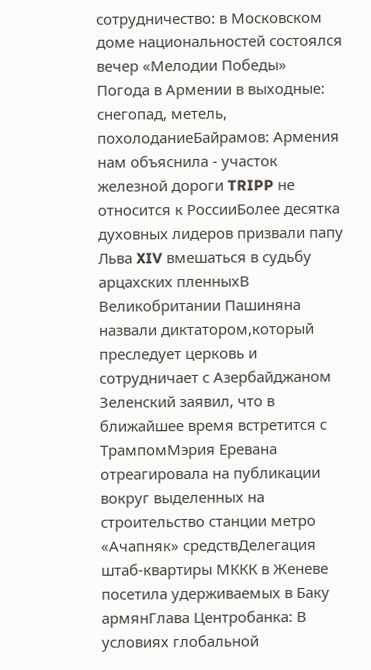сотрудничество: в Московском доме национальностей состоялся вечер «Мелодии Победы» Погода в Армении в выходные: снегопад, метель, похолоданиеБайрамов: Армения нам объяснила - участок железной дороги TRIPP не относится к РоссииБолее десятка духовных лидеров призвали папу Льва XIV вмешаться в судьбу арцахских пленныхВ Великобритании Пашиняна назвали диктатором,который преследует церковь и сотрудничает с Азербайджаном Зеленский заявил, что в ближайшее время встретится с ТрампомМэрия Еревана отреагировала на публикации вокруг выделенных на строительство станции метро «Ачапняк» средствДелегация штаб-квартиры МККК в Женеве посетила удерживаемых в Баку армянГлава Центробанка: В условиях глобальной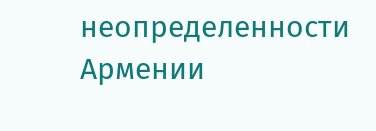неопределенности Армении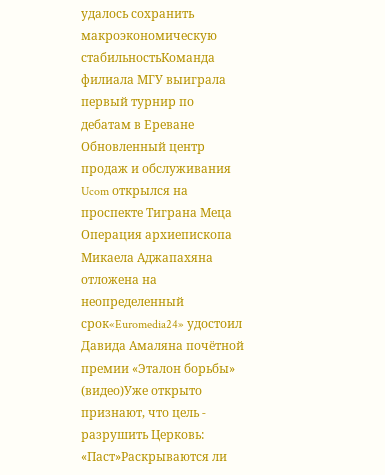удалось сохранить макроэкономическую стабильностьКоманда филиала МГУ выиграла первый турнир по дебатам в Ереване Обновленный центр продаж и обслуживания Ucom открылся на проспекте Тиграна Меца Операция архиепископа Микаела Аджапахяна отложена на неопределенный срок«Euromedia24» удостоил Давида Амаляна почётной премии «Эталон борьбы» (видео)Уже открыто признают, что цель - разрушить Церковь: «Паст»Раскрываются ли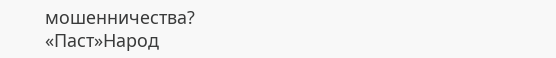мошенничества? «Паст»Народ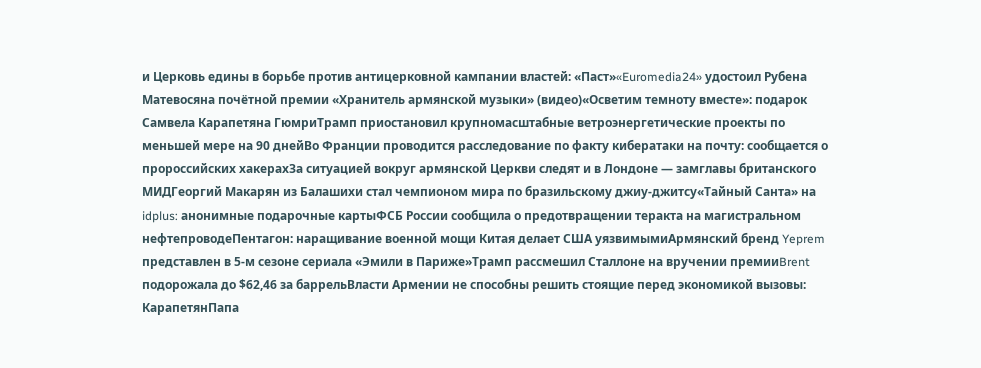и Церковь едины в борьбе против антицерковной кампании властей: «Паст»«Euromedia24» удостоил Рубена Матевосяна почётной премии «Хранитель армянской музыки» (видео)«Осветим темноту вместе»: подарок Самвела Карапетяна ГюмриТрамп приостановил крупномасштабные ветроэнергетические проекты по меньшей мере на 90 днейВо Франции проводится расследование по факту кибератаки на почту: сообщается о пророссийских хакерахЗа ситуацией вокруг армянской Церкви следят и в Лондоне — замглавы британского МИДГеоргий Макарян из Балашихи стал чемпионом мира по бразильскому джиу-джитсу«Тайный Санта» на idplus: анонимные подарочные картыФСБ России сообщила о предотвращении теракта на магистральном нефтепроводеПентагон: наращивание военной мощи Китая делает США уязвимымиАрмянский бренд Yeprem представлен в 5-м сезоне сериала «Эмили в Париже»Трамп рассмешил Сталлоне на вручении премииBrent подорожала до $62,46 за баррельВласти Армении не способны решить стоящие перед экономикой вызовы: КарапетянПапа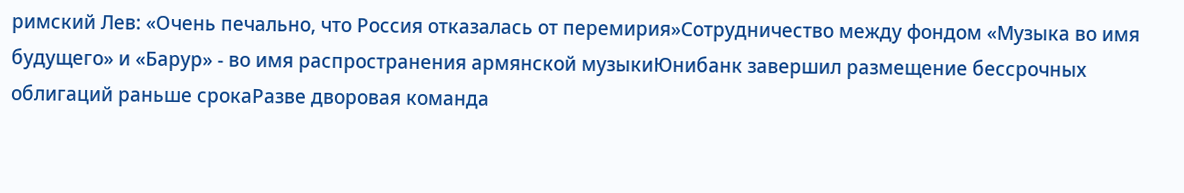римский Лев: «Очень печально, что Россия отказалась от перемирия»Сотрудничество между фондом «Музыка во имя будущего» и «Барур» - во имя распространения армянской музыкиЮнибанк завершил размещение бессрочных облигаций раньше срокаРазве дворовая команда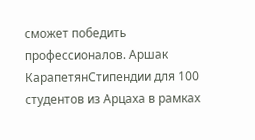сможет победить профессионалов. Аршак КарапетянСтипендии для 100 студентов из Арцаха в рамках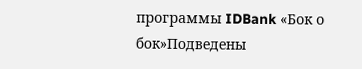программы IDBank «Бок о бок»Подведены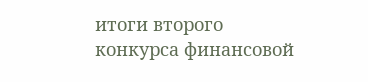итоги второго конкурса финансовой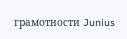грамотности Junius